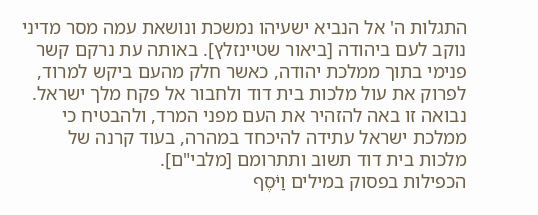התגלות ה' אל הנביא ישעיהו נמשכת ונושאת עמה מסר מדיני נוקב לעם ביהודה [ביאור שטיינזלץ]. באותה עת נרקם קשר פנימי בתוך ממלכת יהודה, כאשר חלק מהעם ביקש למרוד, לפרוק את עול מלכות בית דוד ולחבור אל פקח מלך ישראל. נבואה זו באה להזהיר את העם מפני המרד, ולהבטיח כי ממלכת ישראל עתידה להיכחד במהרה, בעוד קרנה של מלכות בית דוד תשוב ותתרומם [מלבי"ם].
הכפילות בפסוק במילים וַיֹּסֶף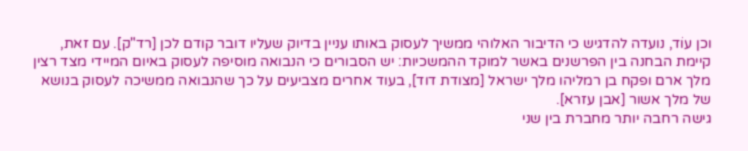וכן עוֹד, נועדה להדגיש כי הדיבור האלוהי ממשיך לעסוק באותו עניין בדיוק שעליו דובר קודם לכן [רד"ק]. עם זאת, קיימת הבחנה בין הפרשנים באשר למוקד ההמשכיות: יש הסבורים כי הנבואה מוסיפה לעסוק באיום המיידי מצד רצין מלך ארם ופקח בן רמליהו מלך ישראל [מצודת דוד], בעוד אחרים מצביעים על כך שהנבואה ממשיכה לעסוק בנושא של מלך אשור [אבן עזרא].
גישה רחבה יותר מחברת בין שני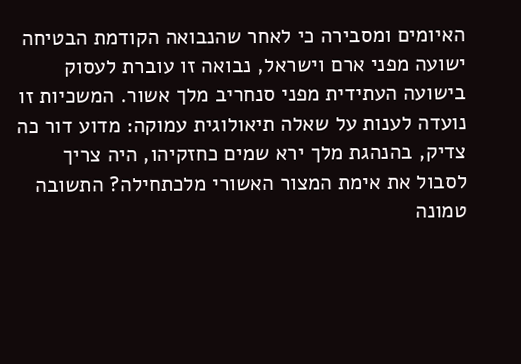האיומים ומסבירה כי לאחר שהנבואה הקודמת הבטיחה ישועה מפני ארם וישראל, נבואה זו עוברת לעסוק בישועה העתידית מפני סנחריב מלך אשור. המשכיות זו נועדה לענות על שאלה תיאולוגית עמוקה: מדוע דור כה צדיק, בהנהגת מלך ירא שמים כחזקיהו, היה צריך לסבול את אימת המצור האשורי מלכתחילה? התשובה טמונה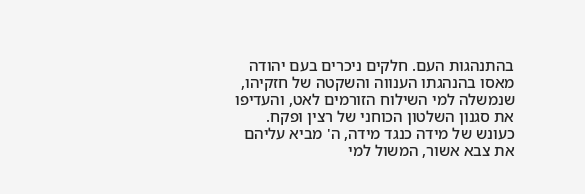בהתנהגות העם. חלקים ניכרים בעם יהודה מאסו בהנהגתו הענווה והשקטה של חזקיהו, שנמשלה למי השילוח הזורמים לאט, והעדיפו את סגנון השלטון הכוחני של רצין ופקח. כעונש של מידה כנגד מידה, ה' מביא עליהם את צבא אשור, המשול למי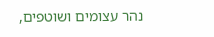נהר עצומים ושוטפים,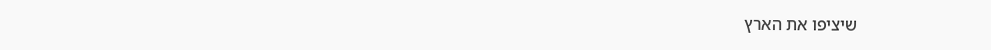שיציפו את הארץ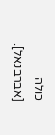כולה [אברבנאל].